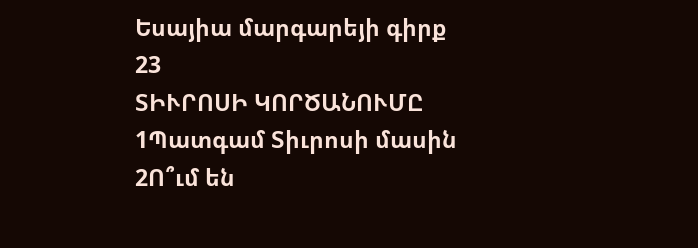Եսայիա մարգարեյի գիրք
23
ՏԻՒՐՈՍԻ ԿՈՐԾԱՆՈՒՄԸ
1Պատգամ Տիւրոսի մասին
2Ո՞ւմ են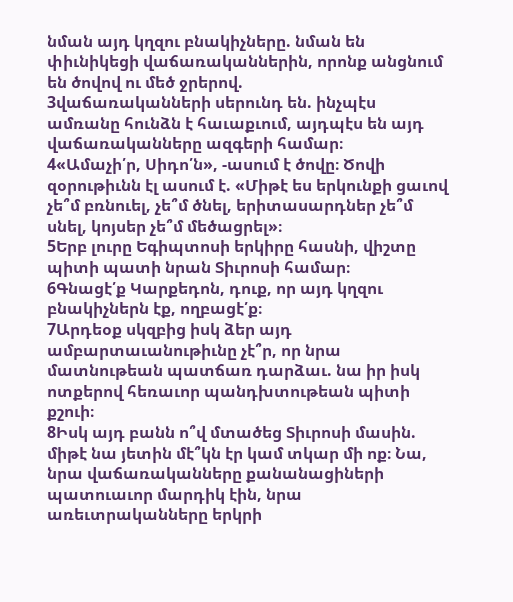նման այդ կղզու բնակիչները. նման են փիւնիկեցի վաճառականներին, որոնք անցնում են ծովով ու մեծ ջրերով.
3վաճառականների սերունդ են. ինչպէս ամռանը հունձն է հաւաքւում, այդպէս են այդ վաճառականները ազգերի համար։
4«Ամաչի՛ր, Սիդո՛ն», -ասում է ծովը։ Ծովի զօրութիւնն էլ ասում է. «Միթէ ես երկունքի ցաւով չե՞մ բռնուել, չե՞մ ծնել, երիտասարդներ չե՞մ սնել, կոյսեր չե՞մ մեծացրել»։
5Երբ լուրը Եգիպտոսի երկիրը հասնի, վիշտը պիտի պատի նրան Տիւրոսի համար։
6Գնացէ՛ք Կարքեդոն, դուք, որ այդ կղզու բնակիչներն էք, ողբացէ՛ք։
7Արդեօք սկզբից իսկ ձեր այդ ամբարտաւանութիւնը չէ՞ր, որ նրա մատնութեան պատճառ դարձաւ. նա իր իսկ ոտքերով հեռաւոր պանդխտութեան պիտի քշուի։
8Իսկ այդ բանն ո՞վ մտածեց Տիւրոսի մասին. միթէ նա յետին մէ՞կն էր կամ տկար մի ոք։ Նա, նրա վաճառականները քանանացիների պատուաւոր մարդիկ էին, նրա առեւտրականները երկրի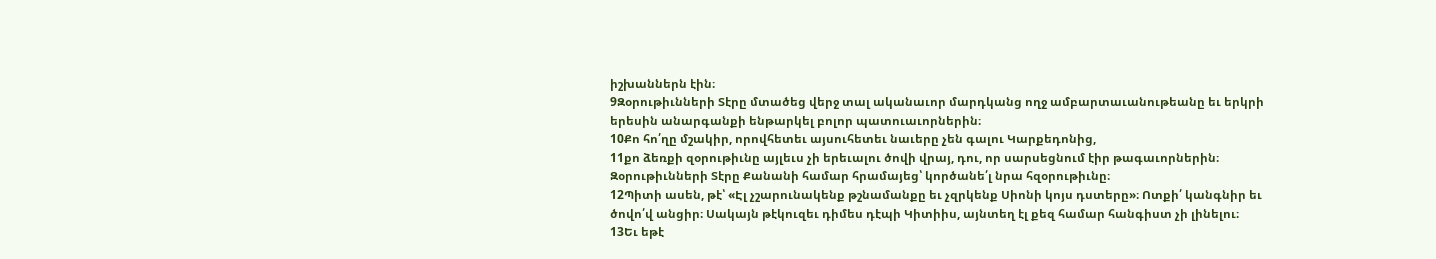իշխաններն էին։
9Զօրութիւնների Տէրը մտածեց վերջ տալ ականաւոր մարդկանց ողջ ամբարտաւանութեանը եւ երկրի երեսին անարգանքի ենթարկել բոլոր պատուաւորներին։
10Քո հո՛ղը մշակիր, որովհետեւ այսուհետեւ նաւերը չեն գալու Կարքեդոնից,
11քո ձեռքի զօրութիւնը այլեւս չի երեւալու ծովի վրայ, դու, որ սարսեցնում էիր թագաւորներին։ Զօրութիւնների Տէրը Քանանի համար հրամայեց՝ կործանե՛լ նրա հզօրութիւնը։
12Պիտի ասեն, թէ՝ «Էլ չշարունակենք թշնամանքը եւ չզրկենք Սիոնի կոյս դստերը»։ Ոտքի՛ կանգնիր եւ ծովո՛վ անցիր։ Սակայն թէկուզեւ դիմես դէպի Կիտիիս, այնտեղ էլ քեզ համար հանգիստ չի լինելու։
13Եւ եթէ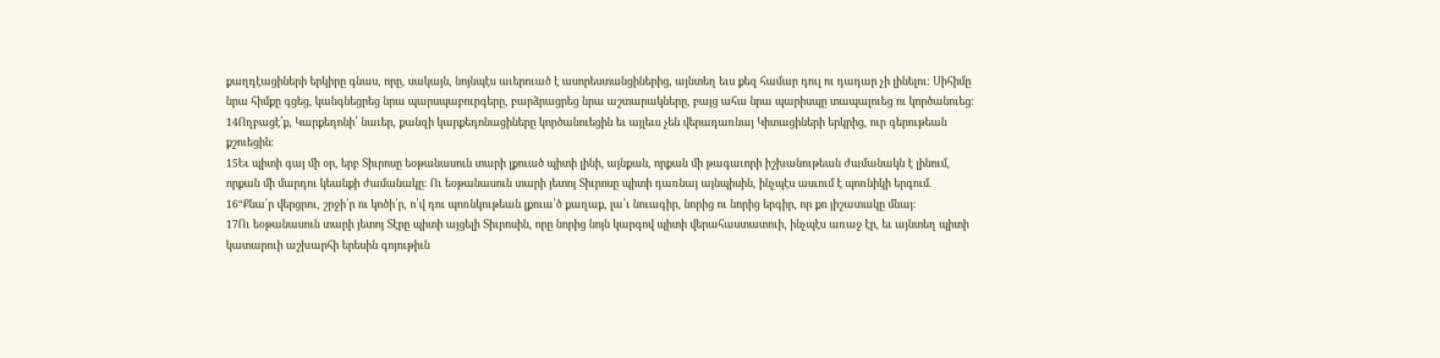քաղդէացիների երկիրը գնաս, որը, սակայն, նոյնպէս աւերուած է ասորեստանցիներից, այնտեղ եւս քեզ համար դուլ ու դադար չի լինելու։ Սիհիմը նրա հիմքը գցեց, կանգնեցրեց նրա պարսպաբուրգերը, բարձրացրեց նրա աշտարակները, բայց ահա նրա պարիսպը տապալուեց ու կործանուեց։ 14Ողբացէ՛ք, Կարքեդոնի՛ նաւեր, քանզի կարքեդոնացիները կործանուեցին եւ այլեւս չեն վերադառնայ Կիտացիների երկրից, ուր գերութեան քշուեցին։
15Եւ պիտի գայ մի օր, երբ Տիւրոսը եօթանասուն տարի լքուած պիտի լինի, այնքան, որքան մի թագաւորի իշխանութեան ժամանակն է լինում, որքան մի մարդու կեանքի ժամանակը։ Ու եօթանասուն տարի յետոյ Տիւրոսը պիտի դառնայ այնպիսին, ինչպէս ասւում է պոռնիկի երգում.
16“Քնա՛ր վերցրու, շրջի՛ր ու կոծի՛ր, ո՛վ դու պոռնկութեան լքուա՛ծ քաղաք, լա՛ւ նուագիր, նորից ու նորից երգիր, որ քո յիշատակը մնայ։
17Ու եօթանասուն տարի յետոյ Տէրը պիտի այցելի Տիւրոսին, որը նորից նոյն կարգով պիտի վերահաստատուի, ինչպէս առաջ էր, եւ այնտեղ պիտի կատարուի աշխարհի երեսին գոյութիւն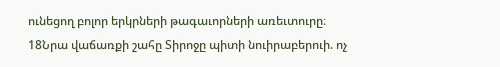ունեցող բոլոր երկրների թագաւորների առեւտուրը։ 18Նրա վաճառքի շահը Տիրոջը պիտի նուիրաբերուի. ոչ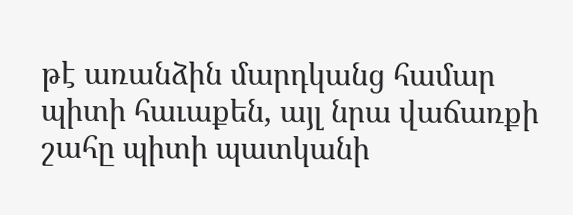թէ առանձին մարդկանց համար պիտի հաւաքեն, այլ նրա վաճառքի շահը պիտի պատկանի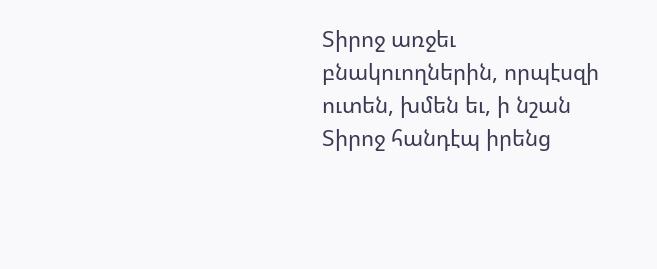Տիրոջ առջեւ բնակուողներին, որպէսզի ուտեն, խմեն եւ, ի նշան Տիրոջ հանդէպ իրենց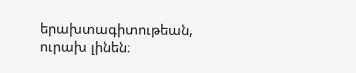երախտագիտութեան, ուրախ լինեն։